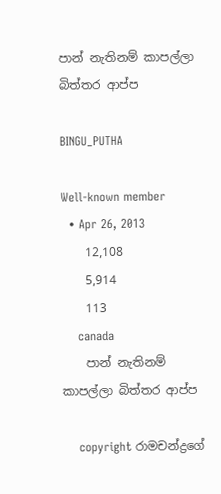පාන් නැතිනම් කාපල්ලා බිත්තර ආප්ප

BINGU_PUTHA

Well-known member
  • Apr 26, 2013
    12,108
    5,914
    113
    canada
    පාන් නැතිනම් කාපල්ලා බිත්තර ආප්ප

    copyright රාමචන්ද්‍රගේ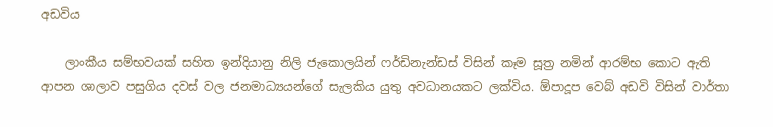අඩවිය

    ලාංකීය සම්භවයක් සහිත ඉන්දියානු නිලි ජැකොලයින් ෆර්ඩිනැන්ඩස් විසින් කෑම සූත්‍ර නමින් ආරම්භ කොට ඇති ආපන ශාලාව පසුගිය දවස් වල ජනමාධ්‍යයන්ගේ සැලකිය යුතු අවධානයකට ලක්විය. ඕපාදූප වෙබ් අඩවි විසින් වාර්තා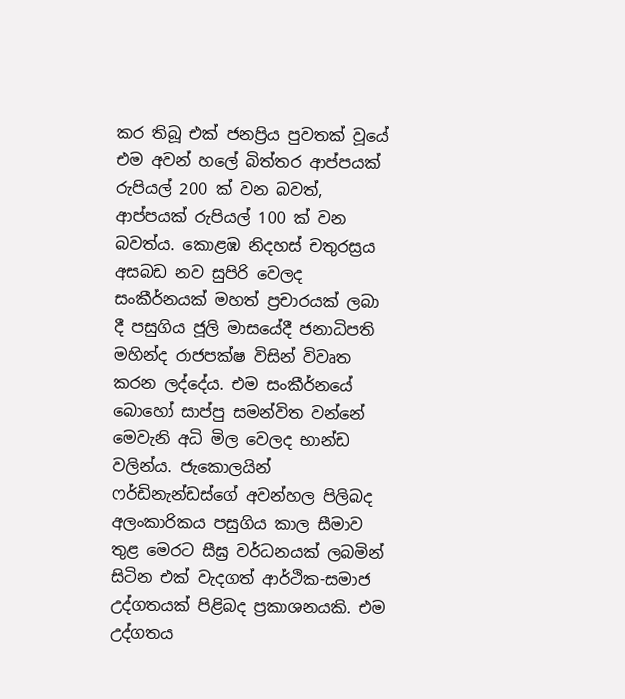කර තිබූ එක් ජනප්‍රිය පුවතක් වූයේ එම අවන් හලේ බිත්තර ආප්පයක් රුපියල් 200 ක් වන බවත්, ආප්පයක් රුපියල් 100 ක් වන බවත්ය. කොළඹ නිදහස් චතුරස්‍රය අසබඩ නව සුපිරි වෙලද සංකීර්නයක් මහත් ප්‍රචාරයක් ලබා දී පසුගිය ජූලි මාසයේදී ජනාධිපති මහින්ද රාජපක්ෂ විසින් විවෘත කරන ලද්දේය. එම සංකීර්නයේ බොහෝ සාප්පු සමන්විත වන්නේ මෙවැනි අධි මිල වෙලද භාන්ඩ වලින්ය. ජැකොලයින් ෆර්ඩිනැන්ඩස්ගේ අවන්හල පිලිබද අලංකාරිකය පසුගිය කාල සීමාව තුළ මෙරට සීඝ්‍ර වර්ධනයක් ලබමින් සිටින එක් වැදගත් ආර්ථික-සමාජ උද්ගතයක් පිළිබද ප්‍රකාශනයකි. එම උද්ගතය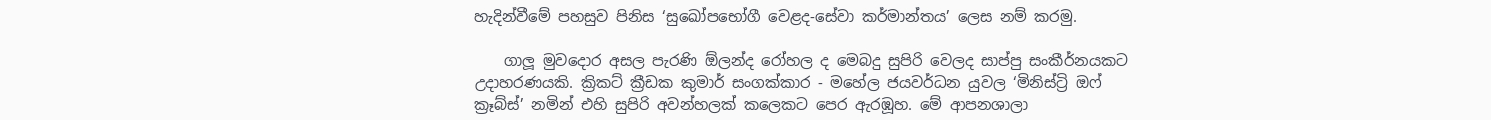හැදින්වීමේ පහසුව පිනිස ‘සුඛෝපභෝගී වෙළද-සේවා කර්මාන්තය’ ලෙස නම් කරමු.

    ගාලූ මුවදොර අසල පැරණි ඕලන්ද රෝහල ද මෙබදු සුපිරි වෙලද සාප්පු සංකීර්නයකට උදාහරණයකි. ක්‍රිකට් ක්‍රීඩක කුමාර් සංගක්කාර - මහේල ජයවර්ධන යුවල ‘මිනිස්ට්‍රි ඔෆ් ක්‍රෑබ්ස්’ නමින් එහි සුපිරි අවන්හලක් කලෙකට පෙර ඇරඹූහ. මේ ආපනශාලා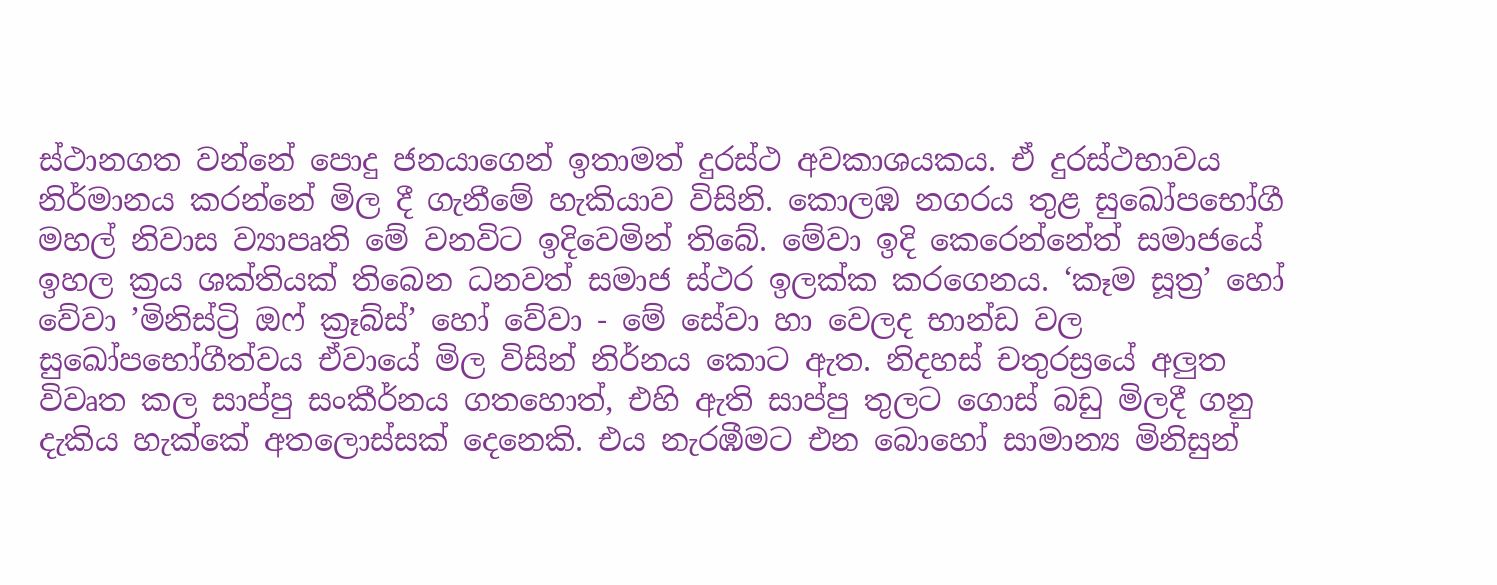ස්ථානගත වන්නේ පොදු ජනයාගෙන් ඉතාමත් දුරස්ථ අවකාශයකය. ඒ දුරස්ථභාවය නිර්මානය කරන්නේ මිල දී ගැනීමේ හැකියාව විසිනි. කොලඹ නගරය තුළ සුඛෝපභෝගී මහල් නිවාස ව්‍යාපෘති මේ වනවිට ඉදිවෙමින් තිබේ. මේවා ඉදි කෙරෙන්නේත් සමාජයේ ඉහල ක්‍රය ශක්තියක් තිබෙන ධනවත් සමාජ ස්ථර ඉලක්ක කරගෙනය. ‘කෑම සූත්‍ර’ හෝ වේවා ’මිනිස්ට්‍රි ඔෆ් ක්‍රෑබ්ස්’ හෝ වේවා - මේ සේවා හා වෙලද භාන්ඩ වල සුඛෝපභෝගීත්වය ඒවායේ මිල විසින් නිර්නය කොට ඇත. නිදහස් චතුරස්‍රයේ අලුත විවෘත කල සාප්පු සංකීර්නය ගතහොත්, එහි ඇති සාප්පු තුලට ගොස් බඩු මිලදී ගනු දැකිය හැක්කේ අතලොස්සක් දෙනෙකි. එය නැරඹීමට එන බොහෝ සාමාන්‍ය මිනිසුන්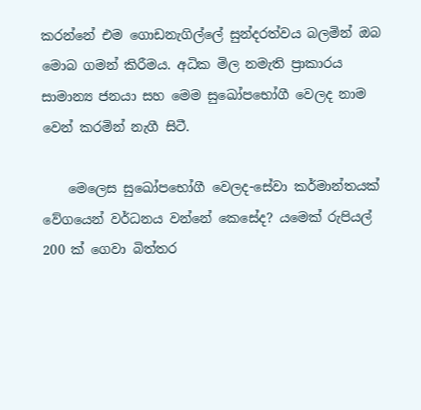කරන්නේ එම ගොඩනැගිල්ලේ සුන්දරත්වය බලමින් ඔබ මොබ ගමන් කිරීමය. අධික මිල නමැති ප්‍රාකාරය සාමාන්‍ය ජනයා සහ මෙම සුඛෝපභෝගී වෙලද නාම වෙන් කරමින් නැගී සිටී.

    මෙලෙස සුඛෝපභෝගී වෙලද-සේවා කර්මාන්තයක් වේගයෙන් වර්ධනය වන්නේ කෙසේද? යමෙක් රුපියල් 200 ක් ගෙවා බිත්තර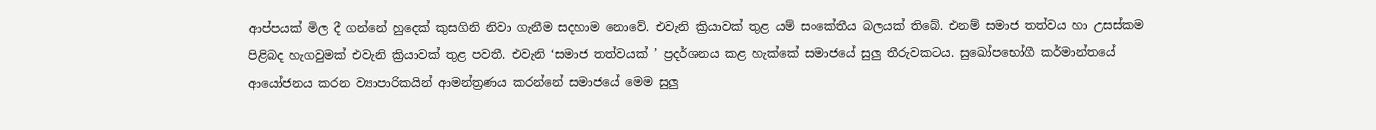ආප්පයක් මිල දී ගන්නේ හුදෙක් කුසගිනි නිවා ගැනීම සදහාම නොවේ. එවැනි ක්‍රියාවක් තුළ යම් සංකේතීය බලයක් තිබේ. එනම් සමාජ තත්වය හා උසස්කම පිළිබද හැගවුමක් එවැනි ක්‍රියාවක් තුළ පවතී. එවැනි ‘සමාජ තත්වයක් ’ ප්‍රදර්ශනය කළ හැක්කේ සමාජයේ සුලු තීරුවකටය. සුඛෝපභෝගී කර්මාන්තයේ ආයෝජනය කරන ව්‍යාපාරිකයින් ආමන්ත්‍රණය කරන්නේ සමාජයේ මෙම සුලු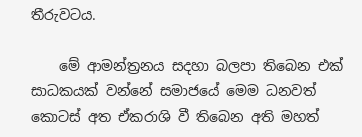තීරුවටය.

    මේ ආමන්ත්‍රනය සදහා බලපා තිබෙන එක් සාධකයක් වන්නේ සමාජයේ මෙම ධනවත් කොටස් අත ඒකරාශි වී තිබෙන අති මහත්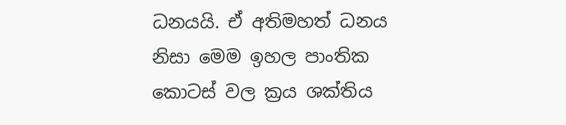ධනයයි. ඒ අතිමහත් ධනය නිසා මෙම ඉහල පාංතික කොටස් වල ක්‍රය ශක්තිය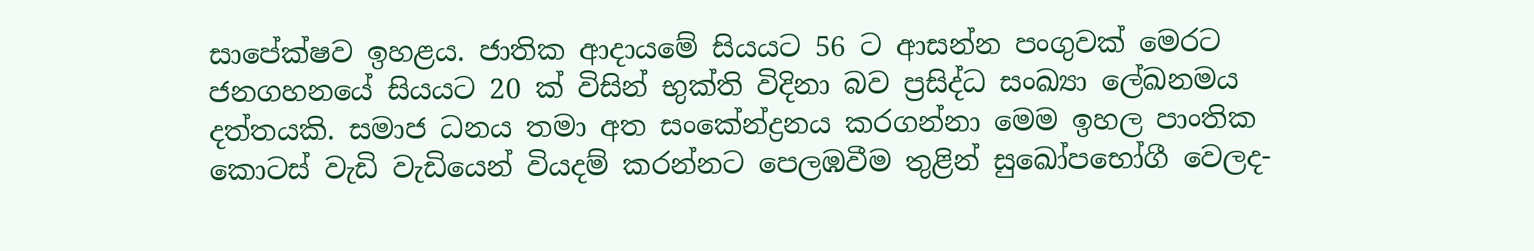සාපේක්ෂව ඉහළය. ජාතික ආදායමේ සියයට 56 ට ආසන්න පංගුවක් මෙරට ජනගහනයේ සියයට 20 ක් විසින් භුක්ති විදිනා බව ප්‍රසිද්ධ සංඛ්‍යා ලේඛනමය දත්තයකි. සමාජ ධනය තමා අත සංකේන්ද්‍රනය කරගන්නා මෙම ඉහල පාංතික කොටස් වැඩි වැඩියෙන් වියදම් කරන්නට පෙලඹවීම තුළින් සුඛෝපභෝගී වෙලද-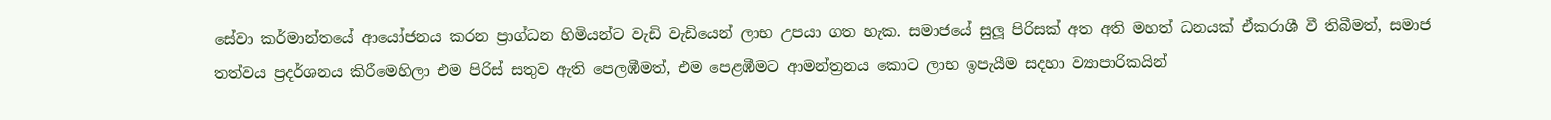සේවා කර්මාන්තයේ ආයෝජනය කරන ප්‍රාග්ධන හිමියන්ට වැඩි වැඩියෙන් ලාභ උපයා ගත හැක. සමාජයේ සුලූ පිරිසක් අත අති මහත් ධනයක් ඒකරාශී වී තිබීමත්, සමාජ තත්වය ප්‍රදර්ශනය කිරීමෙහිලා එම පිරිස් සතුව ඇති පෙලඹීමත්, එම පෙළඹීමට ආමන්ත්‍රනය කොට ලාභ ඉපැයීම සදහා ව්‍යාපාරිකයින්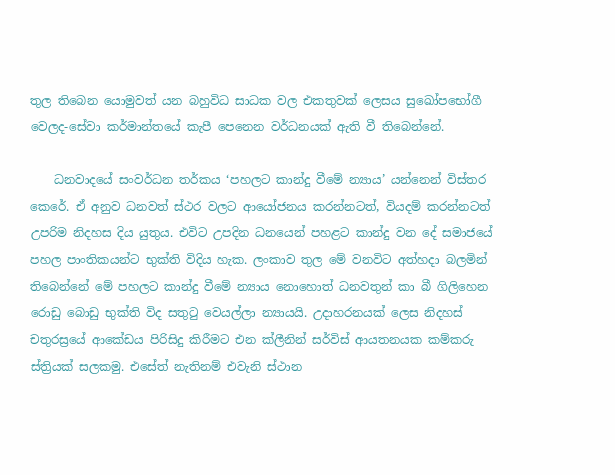තුල තිබෙන යොමුවත් යන බහුවිධ සාධක වල එකතුවක් ලෙසය සුඛෝපභෝගී වෙලද-සේවා කර්මාන්තයේ කැපී පෙනෙන වර්ධනයක් ඇති වී තිබෙන්නේ.

    ධනවාදයේ සංවර්ධන තර්කය ‘පහලට කාන්දු වීමේ න්‍යාය’ යන්නෙන් විස්තර කෙරේ. ඒ අනුව ධනවත් ස්ථර වලට ආයෝජනය කරන්නටත්, වියදම් කරන්නටත් උපරිම නිදහස දිය යුතුය. එවිට උපදින ධනයෙන් පහළට කාන්දු වන දේ සමාජයේ පහල පාංතිකයන්ට භුක්ති විදිය හැක. ලංකාව තුල මේ වනවිට අත්හදා බලමින් තිබෙන්නේ මේ පහලට කාන්දු වීමේ න්‍යාය නොහොත් ධනවතුන් කා බී ගිලිහෙන රොඩු බොඩු භුක්ති විද සතුටු වෙයල්ලා න්‍යායයි. උදාහරනයක් ලෙස නිදහස් චතුරස්‍රයේ ආකේඩය පිරිසිදු කිරීමට එන ක්ලීනින් සර්විස් ආයතනයක කම්කරු ස්ත්‍රියක් සලකමු. එසේත් නැතිනම් එවැනි ස්ථාන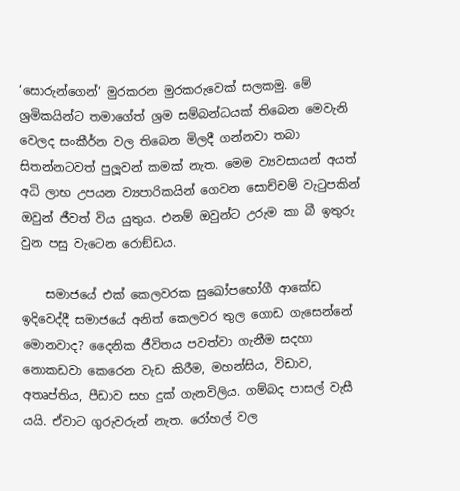‘සොරුන්ගෙන්‘ මුරකරන මුරකරුවෙක් සලකමු. මේ ශ්‍රමිකයින්ට තමාගේත් ශ්‍රම සම්බන්ධයක් තිබෙන මෙවැනි වෙලද සංකීර්න වල තිබෙන මිලදී ගන්නවා තබා සිතන්නටවත් පුලූවන් කමක් නැත. මෙම ව්‍යවසායන් අයත් අධි ලාභ උපයන ව්‍යපාරිකයින් ගෙවන සොච්චම් වැටුපකින් ඔවුන් ජීවත් විය යුතුය. එනම් ඔවුන්ට උරුම කා බී ඉතුරු වුන පසු වැටෙන රොඞ්ඩය.

    සමාජයේ එක් කෙලවරක සුඛෝපභෝගී ආකේඩ ඉදිවෙද්දී සමාජයේ අනිත් කෙලවර තුල ගොඩ ගැසෙන්නේ මොනවාද? දෛනික ජීවිතය පවත්වා ගැනීම සදහා නොකඩවා කෙරෙන වැඩ කිරීම, මහන්සිය, විඩාව, අතෘප්තිය, පීඩාව සහ දුක් ගැනවිලිය. ගම්බද පාසල් වැසී යයි. ඒවාට ගුරුවරුන් නැත. රෝහල් වල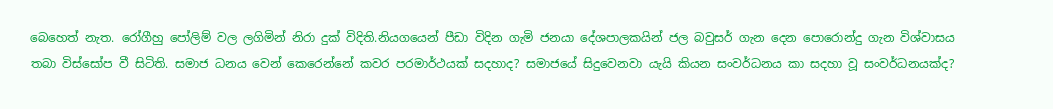බෙහෙත් නැත. රෝගීහු පෝලිම් වල ලගිමින් නිරා දුක් විදිති.නියගයෙන් පීඩා විදින ගැමි ජනයා දේශපාලකයින් ජල බවුසර් ගැන දෙන පොරොන්දු ගැන විශ්වාසය තබා විස්සෝප වී සිටිති. සමාජ ධනය වෙන් කෙරෙන්නේ කවර පරමාර්ථයක් සදහාද? සමාජයේ සිදුවෙනවා යැයි කියන සංවර්ධනය කා සදහා වූ සංවර්ධනයක්ද?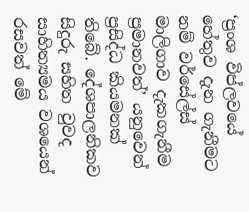‘ප්‍රංශ විප්ලවයේ හේතුව දැන ගැනීමට නම් වර්සේල්ස් මාලිගාව දැකගැනීම ප්‍රමානවත්’ යනුවෙන් ප්‍රසිද්ධ කියමනක් තිබේ. දේශපාලනිකව සිදුරු සහිත වුවද සාහිත්‍යමය වශයෙන් රසවත් මේ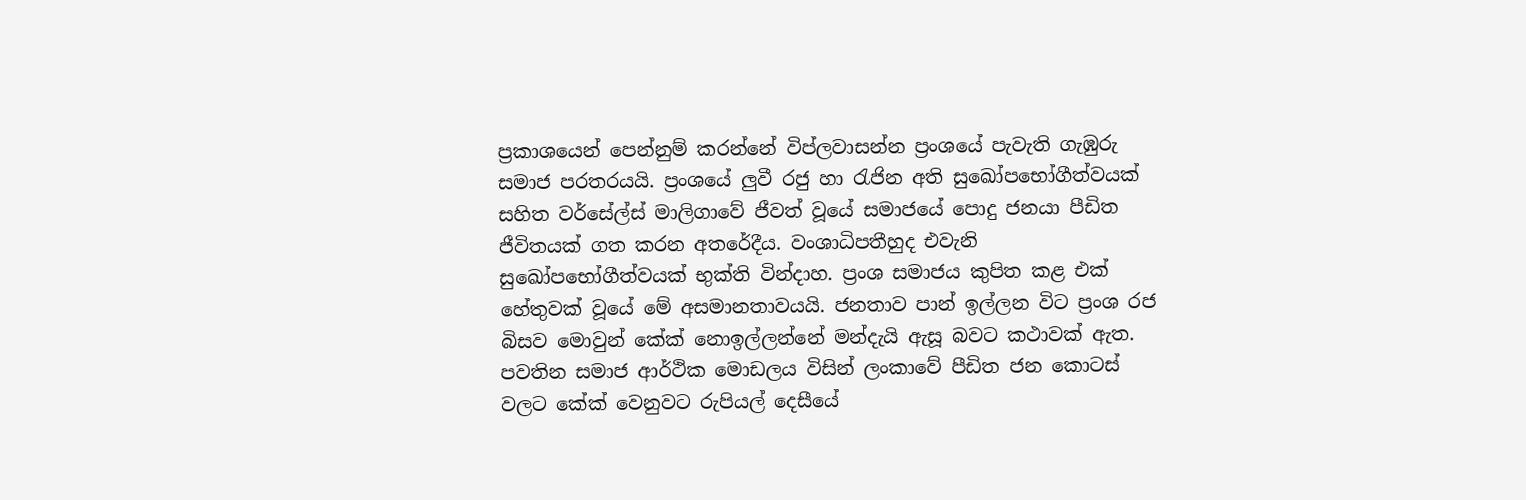ප්‍රකාශයෙන් පෙන්නුම් කරන්නේ විප්ලවාසන්න ප්‍රංශයේ පැවැති ගැඹුරු සමාජ පරතරයයි. ප්‍රංශයේ ලුවී රජු හා රැජින අති සුඛෝපභෝගීත්වයක් සහිත වර්සේල්ස් මාලිගාවේ ජීවත් වූයේ සමාජයේ පොදු ජනයා පීඩිත ජීවිතයක් ගත කරන අතරේදීය. වංශාධිපතීහුද එවැනි සුඛෝපභෝගීත්වයක් භුක්ති වින්දාහ. ප්‍රංශ සමාජය කුපිත කළ එක් හේතුවක් වූයේ මේ අසමානතාවයයි. ජනතාව පාන් ඉල්ලන විට ප්‍රංශ රජ බිසව මොවුන් කේක් නොඉල්ලන්නේ මන්දැයි ඇසූ බවට කථාවක් ඇත. පවතින සමාජ ආර්ථික මොඩලය විසින් ලංකාවේ පීඩිත ජන කොටස් වලට කේක් වෙනුවට රුපියල් දෙසීයේ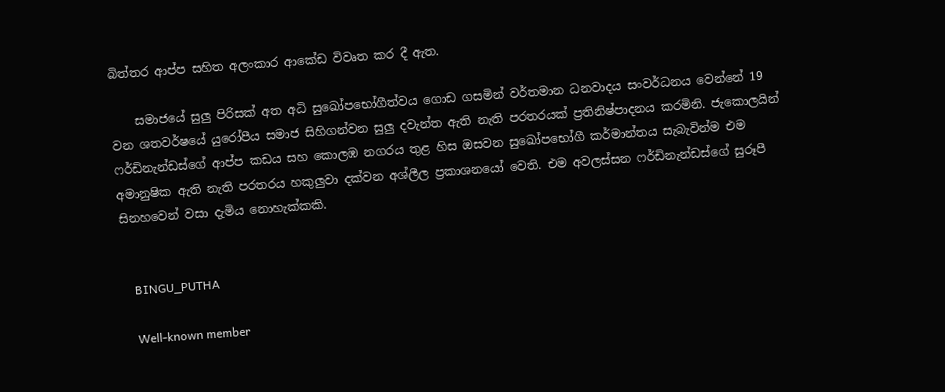බිත්තර ආප්ප සහිත අලංකාර ආකේඩ විවෘත කර දී ඇත.

    සමාජයේ සුලු පිරිසක් අත අධි සුඛෝපභෝගීත්වය ගොඩ ගසමින් වර්තමාන ධනවාදය සංවර්ධනය වෙන්නේ 19 වන ශතවර්ෂයේ යුරෝපීය සමාජ සිහිගන්වන සුලු දවැන්ත ඇති නැති පරතරයක් ප්‍රතිනිෂ්පාදනය කරමිනි. ජැකොලයින් ෆර්ඩිනැන්ඩස්ගේ ආප්ප කඩය සහ කොලඹ නගරය තුළ හිස ඔසවන සුඛෝපභෝගී කර්මාන්තය සැබැවින්ම එම අමානුෂික ඇති නැති පරතරය හකුලුවා දක්වන අශ්ලීල ප්‍රකාශනයෝ වෙති. එම අවලස්සන ෆර්ඩිනැන්ඩස්ගේ සුරූපී සිනහවෙන් වසා දැමිය නොහැක්කකි.


    BINGU_PUTHA

    Well-known member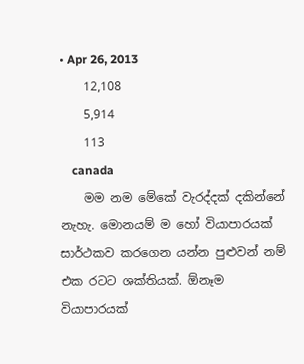• Apr 26, 2013
    12,108
    5,914
    113
    canada
    මම නම මේකේ වැරද්දක් දකින්නේ නැහැ. මොනයම් ම හෝ වියාපාරයක් සාර්ථකව කරගෙන යන්න පුළුවන් නම් එක රටට ශක්තියක්. ඕනෑම වියාපාරයක්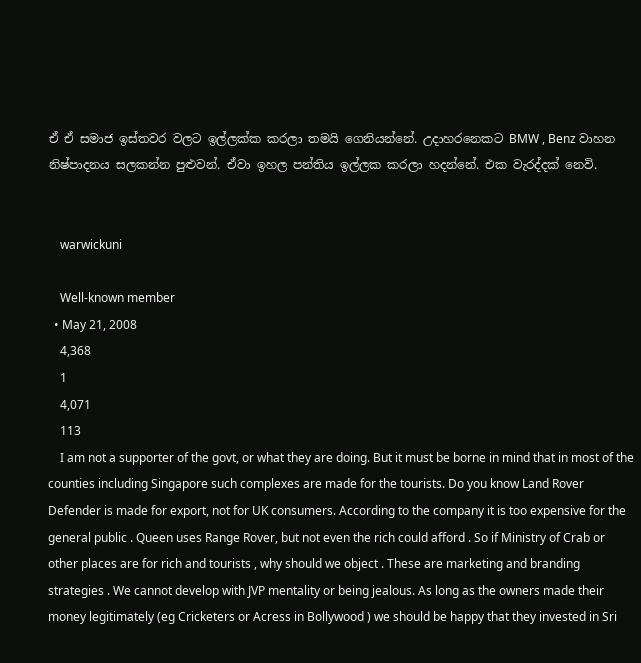ඒ ඒ සමාජ ඉස්තවර වලට ඉල්ලක්ක කරලා තමයි ගෙනියන්නේ. උදාහරනෙකට BMW , Benz වාහන නිෂ්පාදනය සලකන්න පුළුවන්. ඒවා ඉහල පන්තිය ඉල්ලක කරලා හදන්නේ. එක වැරද්දක් නෙවි.


    warwickuni

    Well-known member
  • May 21, 2008
    4,368
    1
    4,071
    113
    I am not a supporter of the govt, or what they are doing. But it must be borne in mind that in most of the counties including Singapore such complexes are made for the tourists. Do you know Land Rover Defender is made for export, not for UK consumers. According to the company it is too expensive for the general public . Queen uses Range Rover, but not even the rich could afford . So if Ministry of Crab or other places are for rich and tourists , why should we object . These are marketing and branding strategies . We cannot develop with JVP mentality or being jealous. As long as the owners made their money legitimately (eg Cricketers or Acress in Bollywood ) we should be happy that they invested in Sri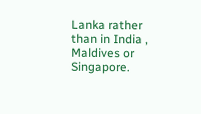Lanka rather than in India , Maldives or Singapore.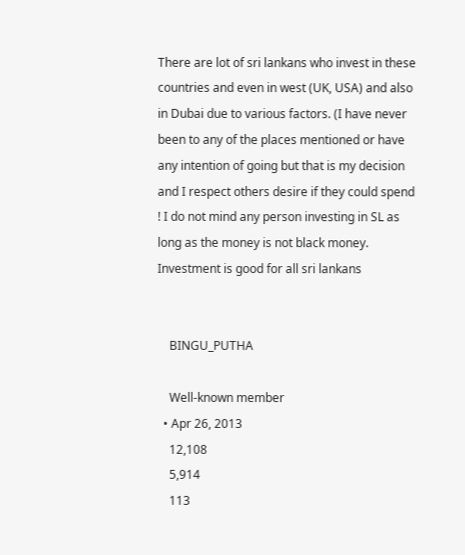There are lot of sri lankans who invest in these countries and even in west (UK, USA) and also in Dubai due to various factors. (I have never been to any of the places mentioned or have any intention of going but that is my decision and I respect others desire if they could spend ! I do not mind any person investing in SL as long as the money is not black money. Investment is good for all sri lankans


    BINGU_PUTHA

    Well-known member
  • Apr 26, 2013
    12,108
    5,914
    113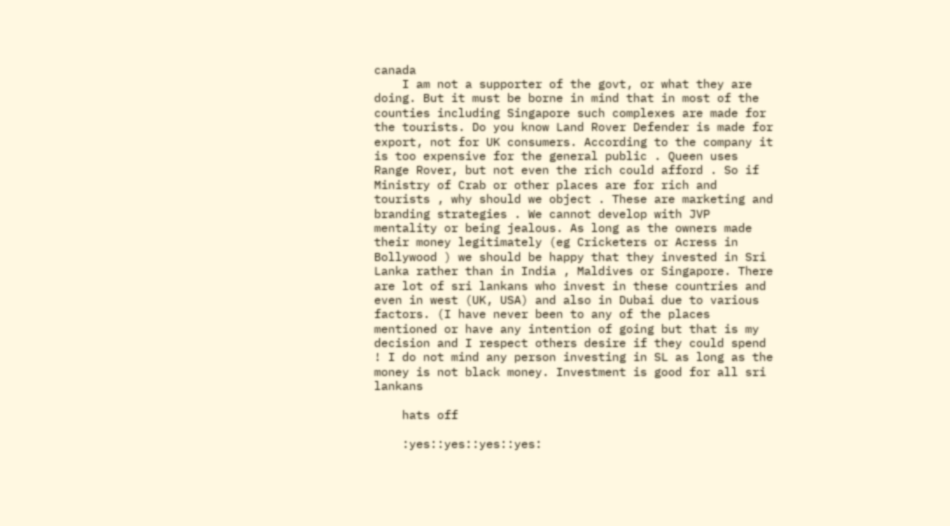canada
    I am not a supporter of the govt, or what they are doing. But it must be borne in mind that in most of the counties including Singapore such complexes are made for the tourists. Do you know Land Rover Defender is made for export, not for UK consumers. According to the company it is too expensive for the general public . Queen uses Range Rover, but not even the rich could afford . So if Ministry of Crab or other places are for rich and tourists , why should we object . These are marketing and branding strategies . We cannot develop with JVP mentality or being jealous. As long as the owners made their money legitimately (eg Cricketers or Acress in Bollywood ) we should be happy that they invested in Sri Lanka rather than in India , Maldives or Singapore. There are lot of sri lankans who invest in these countries and even in west (UK, USA) and also in Dubai due to various factors. (I have never been to any of the places mentioned or have any intention of going but that is my decision and I respect others desire if they could spend ! I do not mind any person investing in SL as long as the money is not black money. Investment is good for all sri lankans

    hats off

    :yes::yes::yes::yes: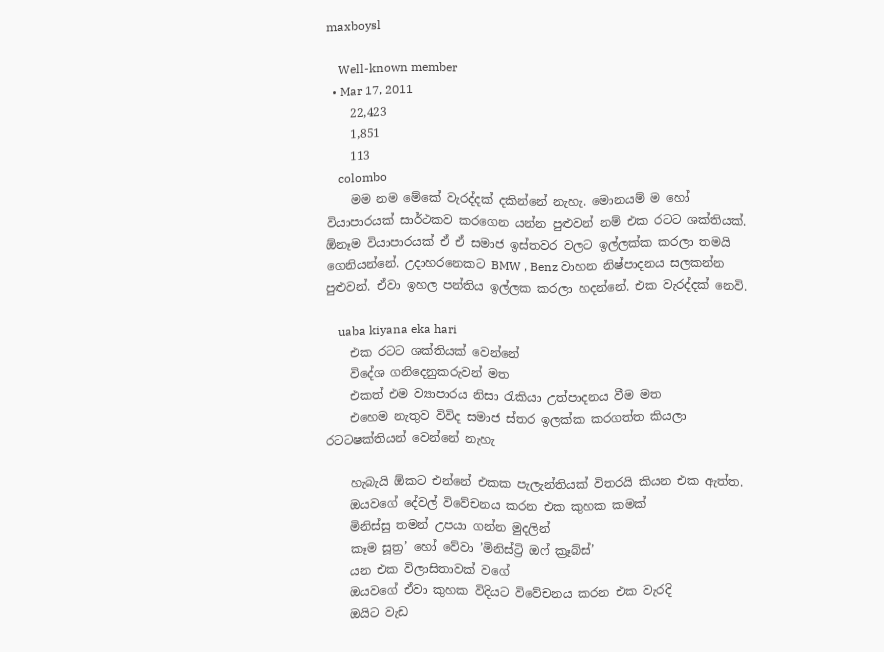maxboysl

    Well-known member
  • Mar 17, 2011
    22,423
    1,851
    113
    colombo
    මම නම මේකේ වැරද්දක් දකින්නේ නැහැ. මොනයම් ම හෝ වියාපාරයක් සාර්ථකව කරගෙන යන්න පුළුවන් නම් එක රටට ශක්තියක්. ඕනෑම වියාපාරයක් ඒ ඒ සමාජ ඉස්තවර වලට ඉල්ලක්ක කරලා තමයි ගෙනියන්නේ. උදාහරනෙකට BMW , Benz වාහන නිෂ්පාදනය සලකන්න පුළුවන්. ඒවා ඉහල පන්තිය ඉල්ලක කරලා හදන්නේ. එක වැරද්දක් නෙවි.

    uaba kiyana eka hari
    එක රටට ශක්තියක් වෙන්නේ
    විදේශ ගනිදෙනුකරුවන් මත
    එකත් එම ව්‍යාපාරය නිසා රැකියා උත්පාදනය වීම මත
    එහෙම නැතුව විවිද සමාජ ස්තර ඉලක්ක කරගත්ත කියලා රටටෂක්තියන් වෙන්නේ නැහැ

    හැබැයි ඕකට එන්නේ එකක පැලැන්තියක් විතරයි කියන එක ඇත්ත.
    ඔයවගේ දේවල් විවේචනය කරන එක කුහක කමක්
    මිනිස්සු තමන් උපයා ගන්න මුදලින්
    කෑම සූත්‍ර’ හෝ වේවා ’මිනිස්ට්‍රි ඔෆ් ක්‍රෑබ්ස්’
    යන එක විලාසිතාවක් වගේ
    ඔයවගේ ඒවා කුහක විදියට විවේචනය කරන එක වැරදි
    ඔයිට වැඩ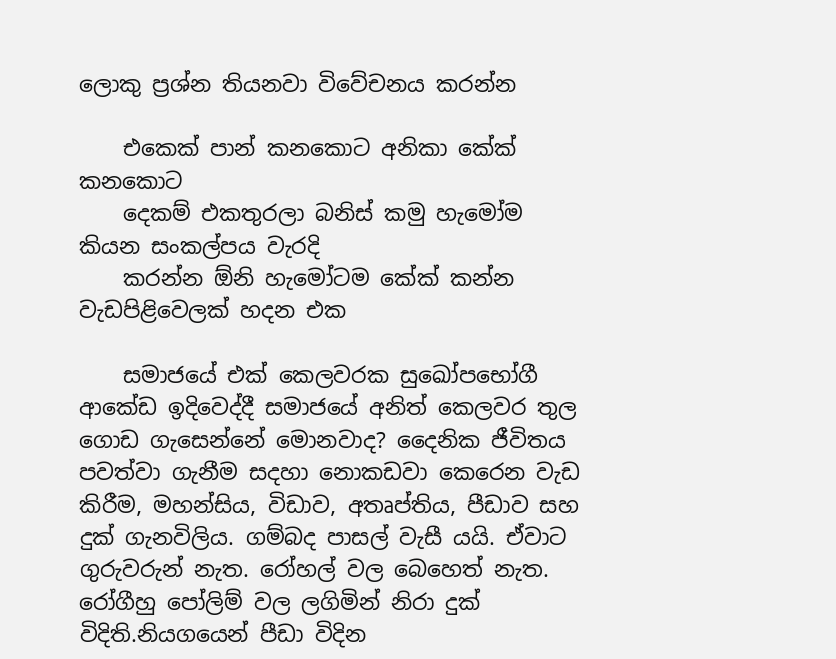ලොකු ප්‍රශ්න තියනවා විවේචනය කරන්න

    එකෙක් පාන් කනකොට අනිකා කේක් කනකොට
    දෙකම් එකතුරලා බනිස් කමු හැමෝම කියන සංකල්පය වැරදි
    කරන්න ඕනි හැමෝටම කේක් කන්න වැඩපිළිවෙලක් හදන එක

    සමාජයේ එක් කෙලවරක සුඛෝපභෝගී ආකේඩ ඉදිවෙද්දී සමාජයේ අනිත් කෙලවර තුල ගොඩ ගැසෙන්නේ මොනවාද? දෛනික ජීවිතය පවත්වා ගැනීම සදහා නොකඩවා කෙරෙන වැඩ කිරීම, මහන්සිය, විඩාව, අතෘප්තිය, පීඩාව සහ දුක් ගැනවිලිය. ගම්බද පාසල් වැසී යයි. ඒවාට ගුරුවරුන් නැත. රෝහල් වල බෙහෙත් නැත. රෝගීහු පෝලිම් වල ලගිමින් නිරා දුක් විදිති.නියගයෙන් පීඩා විදින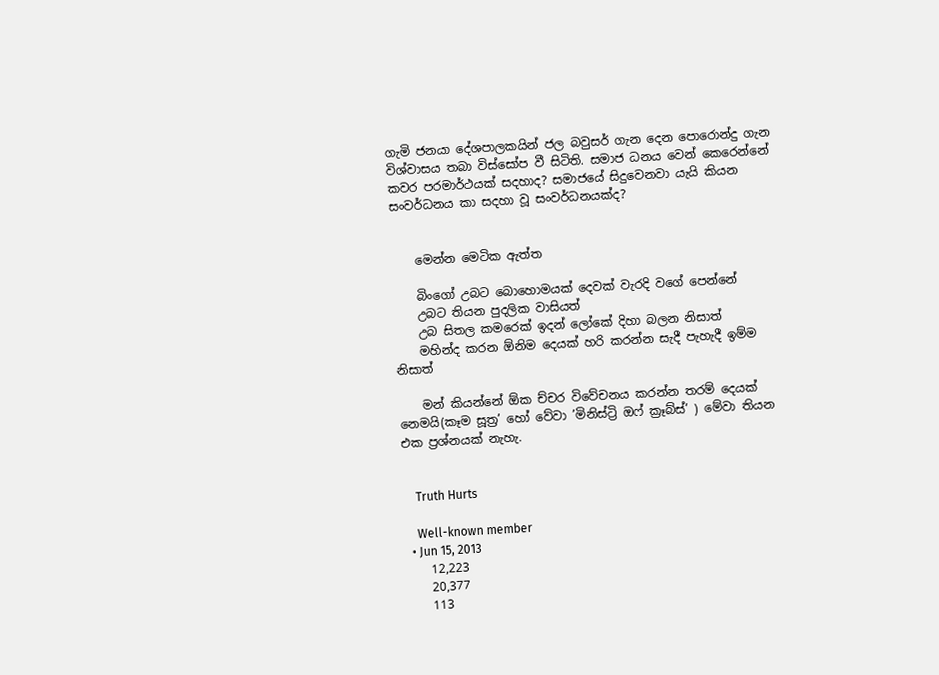ගැමි ජනයා දේශපාලකයින් ජල බවුසර් ගැන දෙන පොරොන්දු ගැන විශ්වාසය තබා විස්සෝප වී සිටිති. සමාජ ධනය වෙන් කෙරෙන්නේ කවර පරමාර්ථයක් සදහාද? සමාජයේ සිදුවෙනවා යැයි කියන සංවර්ධනය කා සදහා වූ සංවර්ධනයක්ද?


    මෙන්න මෙටික ඇත්ත

    බිංගෝ උබට බොහොමයක් දෙවක් වැරදි වගේ පෙන්නේ
    උබට තියන පුදලික වාසියත්
    උබ සිතල කමරෙක් ඉදන් ලෝකේ දිහා බලන නිසාත්
    මහින්ද කරන ඕනිම දෙයක් හරි කරන්න සැදී පැහැදී ඉම්ම නිසාත්

    මන් කියන්නේ ඕක ච්චර විවේචනය කරන්න තරම් දෙයක් නෙමයි(කෑම සූත්‍ර’ හෝ වේවා ’මිනිස්ට්‍රි ඔෆ් ක්‍රෑබ්ස්’ ) මේවා තියන එක ප්‍රශ්නයක් නැහැ.


    Truth Hurts

    Well-known member
  • Jun 15, 2013
    12,223
    20,377
    113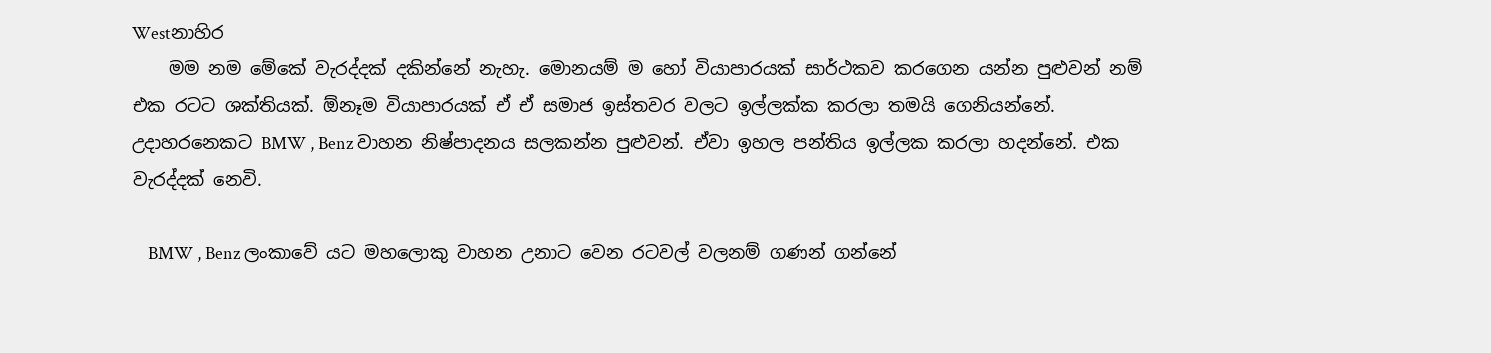Westනාහිර
    මම නම මේකේ වැරද්දක් දකින්නේ නැහැ. මොනයම් ම හෝ වියාපාරයක් සාර්ථකව කරගෙන යන්න පුළුවන් නම් එක රටට ශක්තියක්. ඕනෑම වියාපාරයක් ඒ ඒ සමාජ ඉස්තවර වලට ඉල්ලක්ක කරලා තමයි ගෙනියන්නේ. උදාහරනෙකට BMW , Benz වාහන නිෂ්පාදනය සලකන්න පුළුවන්. ඒවා ඉහල පන්තිය ඉල්ලක කරලා හදන්නේ. එක වැරද්දක් නෙවි.

    BMW , Benz ලංකාවේ යට මහලොකු වාහන උනාට වෙන රටවල් වලනම් ගණන් ගන්නේ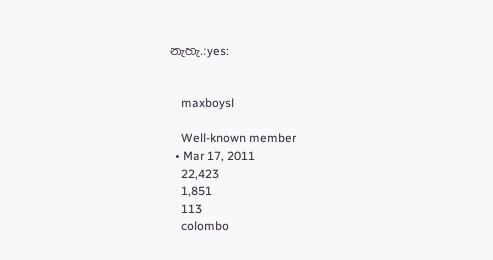නැහැ.:yes:


    maxboysl

    Well-known member
  • Mar 17, 2011
    22,423
    1,851
    113
    colombo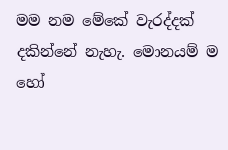මම නම මේකේ වැරද්දක් දකින්නේ නැහැ. මොනයම් ම හෝ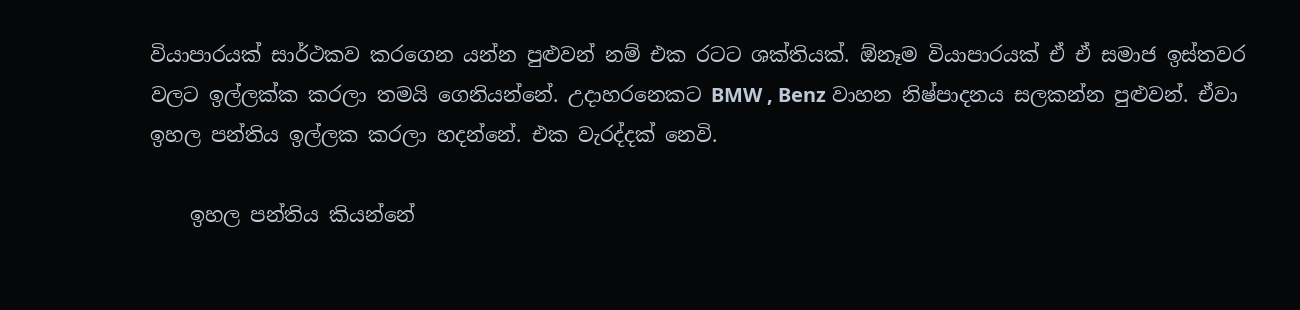වියාපාරයක් සාර්ථකව කරගෙන යන්න පුළුවන් නම් එක රටට ශක්තියක්. ඕනෑම වියාපාරයක් ඒ ඒ සමාජ ඉස්තවර වලට ඉල්ලක්ක කරලා තමයි ගෙනියන්නේ. උදාහරනෙකට BMW , Benz වාහන නිෂ්පාදනය සලකන්න පුළුවන්. ඒවා ඉහල පන්තිය ඉල්ලක කරලා හදන්නේ. එක වැරද්දක් නෙවි.

    ඉහල පන්තිය කියන්නේ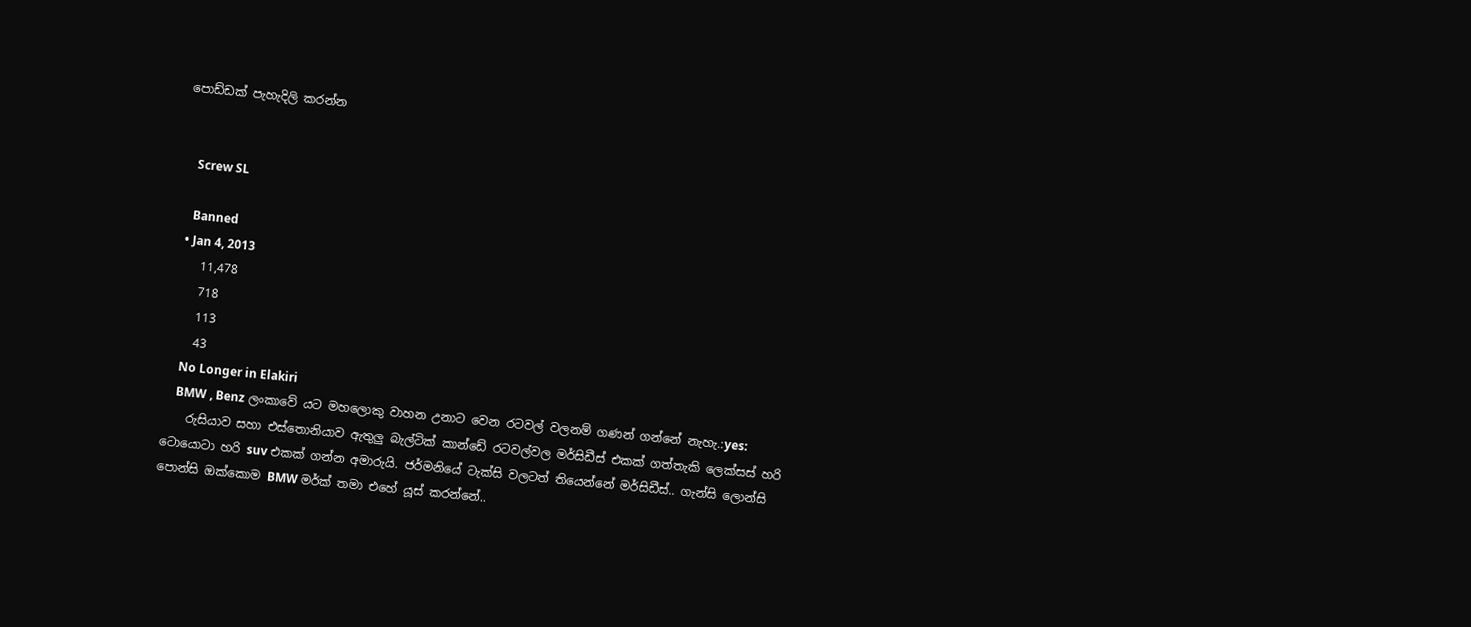පොඩ්ඩක් පැහැදිලි කරන්න


    Screw SL

    Banned
  • Jan 4, 2013
    11,478
    718
    113
    43
    No Longer in Elakiri
    BMW , Benz ලංකාවේ යට මහලොකු වාහන උනාට වෙන රටවල් වලනම් ගණන් ගන්නේ නැහැ.:yes:
    රුසියාව සහා එස්තොනියාව ඇතුලු බැල්ටික් කාන්ඩේ රටවල්වල මර්සිඩීස් එකක් ගත්තැකි ලෙක්සස් හරි ටොයොටා හරි suv එකක් ගන්න අමාරුයි. ජර්මනියේ ටැක්සි වලටත් තියෙන්නේ මර්සිඩීස්.. ගැන්සි ලොන්සි පොන්සි ඔක්කොම BMW මර්ක් තමා එහේ යූස් කරන්නේ..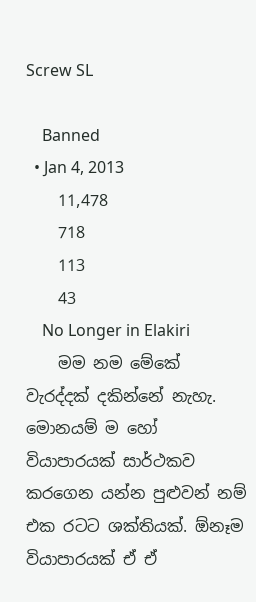Screw SL

    Banned
  • Jan 4, 2013
    11,478
    718
    113
    43
    No Longer in Elakiri
    මම නම මේකේ වැරද්දක් දකින්නේ නැහැ. මොනයම් ම හෝ වියාපාරයක් සාර්ථකව කරගෙන යන්න පුළුවන් නම් එක රටට ශක්තියක්. ඕනෑම වියාපාරයක් ඒ ඒ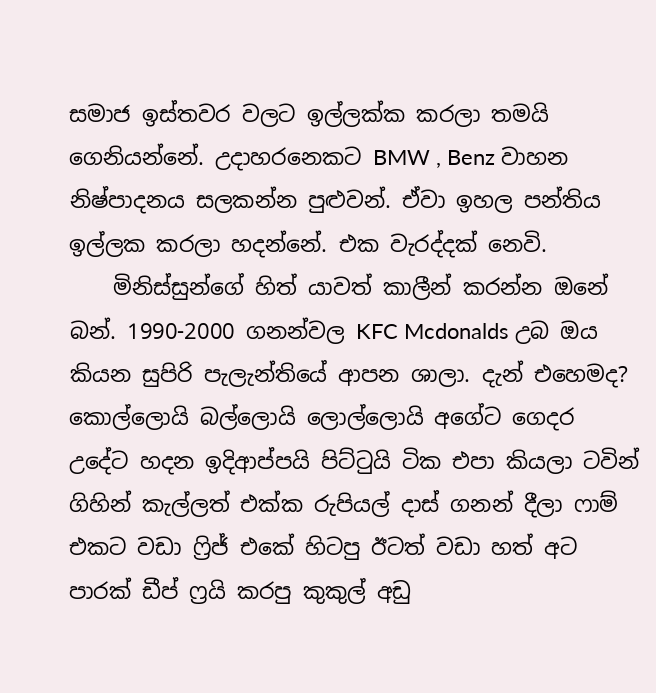සමාජ ඉස්තවර වලට ඉල්ලක්ක කරලා තමයි ගෙනියන්නේ. උදාහරනෙකට BMW , Benz වාහන නිෂ්පාදනය සලකන්න පුළුවන්. ඒවා ඉහල පන්තිය ඉල්ලක කරලා හදන්නේ. එක වැරද්දක් නෙවි.
    මිනිස්සුන්ගේ හිත් යාවත් කාලීන් කරන්න ඔනේ බන්. 1990-2000 ගනන්වල KFC Mcdonalds උබ ඔය කියන සුපිරි පැලැන්තියේ ආපන ශාලා. දැන් එහෙමද? කොල්ලොයි බල්ලොයි ලොල්ලොයි අගේට ගෙදර උදේට හදන ඉදිආප්පයි පිට්ටුයි ටික එපා කියලා ටවින් ගිහින් කැල්ලත් එක්ක රුපියල් දාස් ගනන් දීලා ෆාම් එකට වඩා ෆ්‍රිජ් එකේ හිටපු ඊටත් වඩා හත් අට පාරක් ඩීප් ෆ්‍රයි කරපු කුකුල් අඩු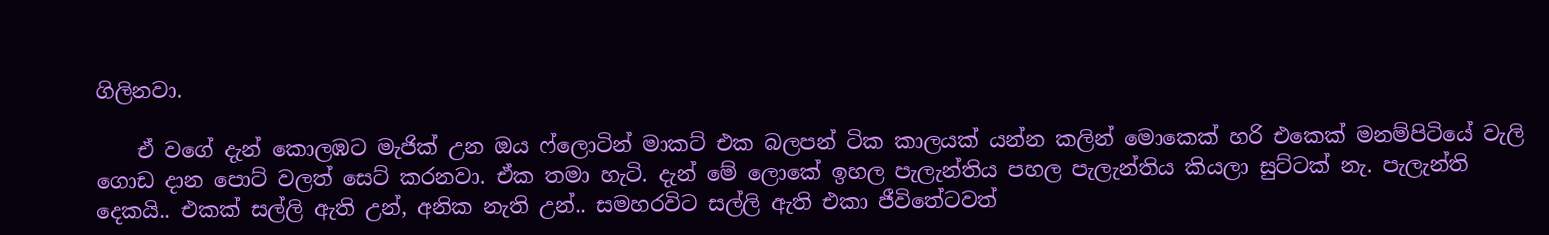ගිලිනවා.

    ඒ වගේ දැන් කොලඹට මැජික් උන ඔය ෆ්ලොටින් මාකට් එක බලපන් ටික කාලයක් යන්න කලින් මොකෙක් හරි එකෙක් මනම්පිටියේ වැලි ගොඩ දාන පොට් වලත් සෙට් කරනවා. ඒක තමා හැටි. දැන් මේ ලොකේ ඉහල පැලැන්තිය පහල පැලැන්තිය කියලා සුට්ටක් නැ. පැලැන්ති දෙකයි.. එකක් සල්ලි ඇති උන්, අනික නැති උන්.. සමහරවිට සල්ලි ඇති එකා ජීවිතේටවත්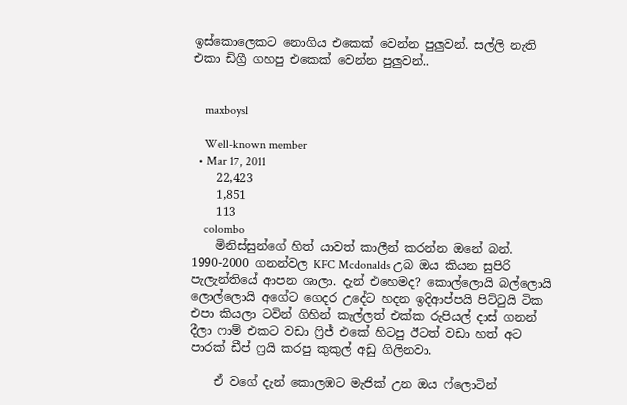ඉස්කොලෙකට නොගිය එකෙක් වෙන්න පුලුවන්. සල්ලි නැති එකා ඩිග්‍රී ගහපු එකෙක් වෙන්න පුලුවන්..


    maxboysl

    Well-known member
  • Mar 17, 2011
    22,423
    1,851
    113
    colombo
    මිනිස්සුන්ගේ හිත් යාවත් කාලීන් කරන්න ඔනේ බන්. 1990-2000 ගනන්වල KFC Mcdonalds උබ ඔය කියන සුපිරි පැලැන්තියේ ආපන ශාලා. දැන් එහෙමද? කොල්ලොයි බල්ලොයි ලොල්ලොයි අගේට ගෙදර උදේට හදන ඉදිආප්පයි පිට්ටුයි ටික එපා කියලා ටවින් ගිහින් කැල්ලත් එක්ක රුපියල් දාස් ගනන් දීලා ෆාම් එකට වඩා ෆ්‍රිජ් එකේ හිටපු ඊටත් වඩා හත් අට පාරක් ඩීප් ෆ්‍රයි කරපු කුකුල් අඩු ගිලිනවා.

    ඒ වගේ දැන් කොලඹට මැජික් උන ඔය ෆ්ලොටින්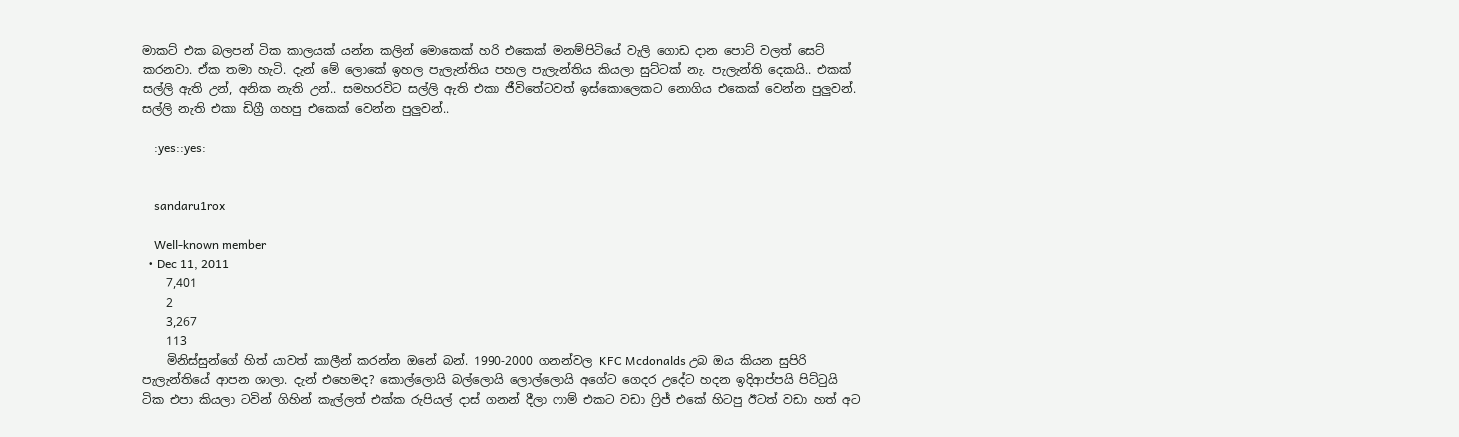මාකට් එක බලපන් ටික කාලයක් යන්න කලින් මොකෙක් හරි එකෙක් මනම්පිටියේ වැලි ගොඩ දාන පොට් වලත් සෙට් කරනවා. ඒක තමා හැටි. දැන් මේ ලොකේ ඉහල පැලැන්තිය පහල පැලැන්තිය කියලා සුට්ටක් නැ. පැලැන්ති දෙකයි.. එකක් සල්ලි ඇති උන්, අනික නැති උන්.. සමහරවිට සල්ලි ඇති එකා ජීවිතේටවත් ඉස්කොලෙකට නොගිය එකෙක් වෙන්න පුලුවන්. සල්ලි නැති එකා ඩිග්‍රී ගහපු එකෙක් වෙන්න පුලුවන්..

    :yes::yes:


    sandaru1rox

    Well-known member
  • Dec 11, 2011
    7,401
    2
    3,267
    113
    මිනිස්සුන්ගේ හිත් යාවත් කාලීන් කරන්න ඔනේ බන්. 1990-2000 ගනන්වල KFC Mcdonalds උබ ඔය කියන සුපිරි පැලැන්තියේ ආපන ශාලා. දැන් එහෙමද? කොල්ලොයි බල්ලොයි ලොල්ලොයි අගේට ගෙදර උදේට හදන ඉදිආප්පයි පිට්ටුයි ටික එපා කියලා ටවින් ගිහින් කැල්ලත් එක්ක රුපියල් දාස් ගනන් දීලා ෆාම් එකට වඩා ෆ්‍රිජ් එකේ හිටපු ඊටත් වඩා හත් අට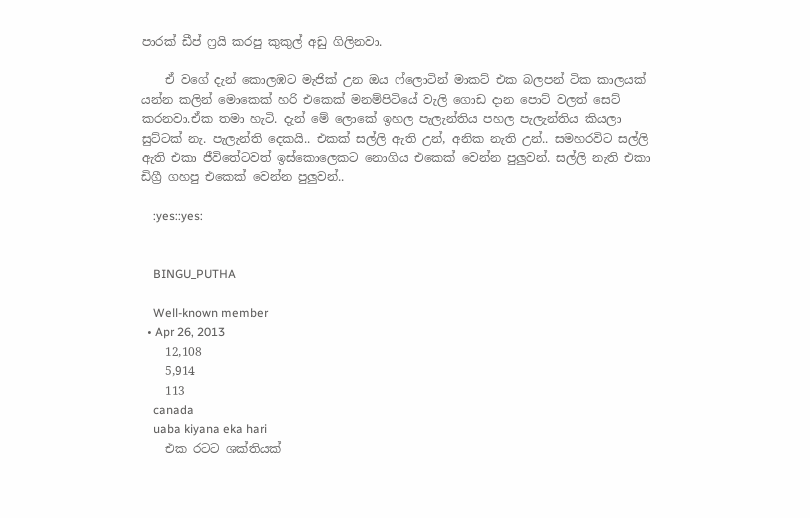පාරක් ඩීප් ෆ්‍රයි කරපු කුකුල් අඩු ගිලිනවා.

    ඒ වගේ දැන් කොලඹට මැජික් උන ඔය ෆ්ලොටින් මාකට් එක බලපන් ටික කාලයක් යන්න කලින් මොකෙක් හරි එකෙක් මනම්පිටියේ වැලි ගොඩ දාන පොට් වලත් සෙට් කරනවා.ඒක තමා හැටි. දැන් මේ ලොකේ ඉහල පැලැන්තිය පහල පැලැන්තිය කියලා සුට්ටක් නැ. පැලැන්ති දෙකයි.. එකක් සල්ලි ඇති උන්, අනික නැති උන්.. සමහරවිට සල්ලි ඇති එකා ජීවිතේටවත් ඉස්කොලෙකට නොගිය එකෙක් වෙන්න පුලුවන්. සල්ලි නැති එකා ඩිග්‍රී ගහපු එකෙක් වෙන්න පුලුවන්..

    :yes::yes:


    BINGU_PUTHA

    Well-known member
  • Apr 26, 2013
    12,108
    5,914
    113
    canada
    uaba kiyana eka hari
    එක රටට ශක්තියක්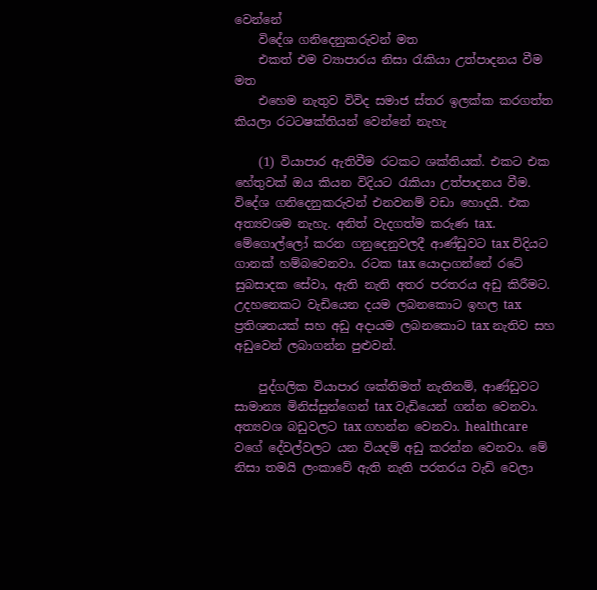වෙන්නේ
    විදේශ ගනිදෙනුකරුවන් මත
    එකත් එම ව්‍යාපාරය නිසා රැකියා උත්පාදනය වීම මත
    එහෙම නැතුව විවිද සමාජ ස්තර ඉලක්ක කරගත්ත කියලා රටටෂක්තියන් වෙන්නේ නැහැ

    (1) වියාපාර ඇතිවීම රටකට ශක්තියක්. එකට එක හේතුවක් ඔය කියන විදියට රැකියා උත්පාදනය වීම. විදේශ ගනිදෙනුකරුවන් එනවනම් වඩා හොදයි. එක අත්‍යවශම නැහැ. අනිත් වැදගත්ම කරුණ tax. මේගොල්ලෝ කරන ගනුදෙනුවලදී ආණ්ඩුවට tax විදියට ගානක් හම්බවෙනවා. රටක tax යොදාගන්නේ රටේ සුබසාදක සේවා, ඇති නැති අතර පරතරය අඩු කිරීමට. උදහනෙකට වැඩියෙන දයම ලබනකොට ඉහල tax ප්‍රතිශතයක් සහ අඩු අදායම ලබනකොට tax නැතිව සහ අඩුවෙන් ලබාගන්න පුළුවන්.

    පුද්ගලික වියාපාර ශක්තිමත් නැතිනම්, ආණ්ඩුවට සාමාන්‍ය මිනිස්සුන්ගෙන් tax වැඩියෙන් ගන්න වෙනවා. අත්‍යවශ බඩුවලට tax ගහන්න වෙනවා. healthcare වගේ දේවල්වලට යන වියදම් අඩු කරන්න වෙනවා. මේ නිසා තමයි ලංකාවේ ඇති නැති පරතරය වැඩි වෙලා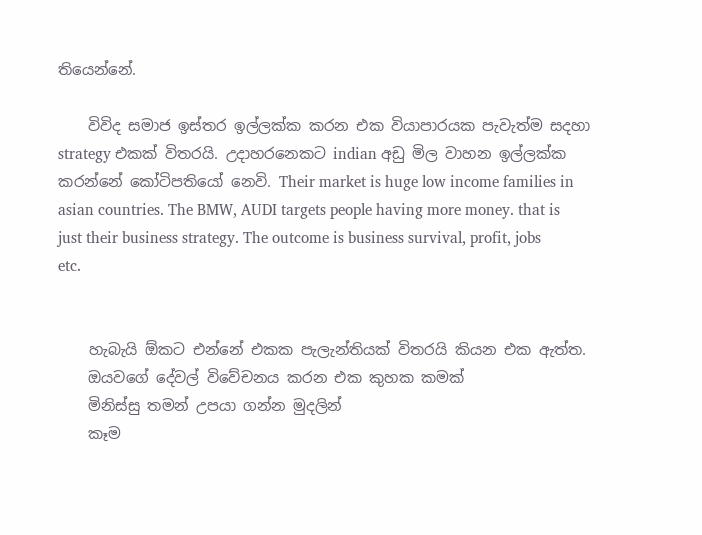තියෙන්නේ.

    විවිද සමාජ ඉස්තර ඉල්ලක්ක කරන එක වියාපාරයක පැවැත්ම සදහා strategy එකක් විතරයි. උදාහරනෙකට indian අඩු මිල වාහන ඉල්ලක්ක කරන්නේ කෝටිපතියෝ නෙවි. Their market is huge low income families in asian countries. The BMW, AUDI targets people having more money. that is just their business strategy. The outcome is business survival, profit, jobs etc.


    හැබැයි ඕකට එන්නේ එකක පැලැන්තියක් විතරයි කියන එක ඇත්ත.
    ඔයවගේ දේවල් විවේචනය කරන එක කුහක කමක්
    මිනිස්සු තමන් උපයා ගන්න මුදලින්
    කෑම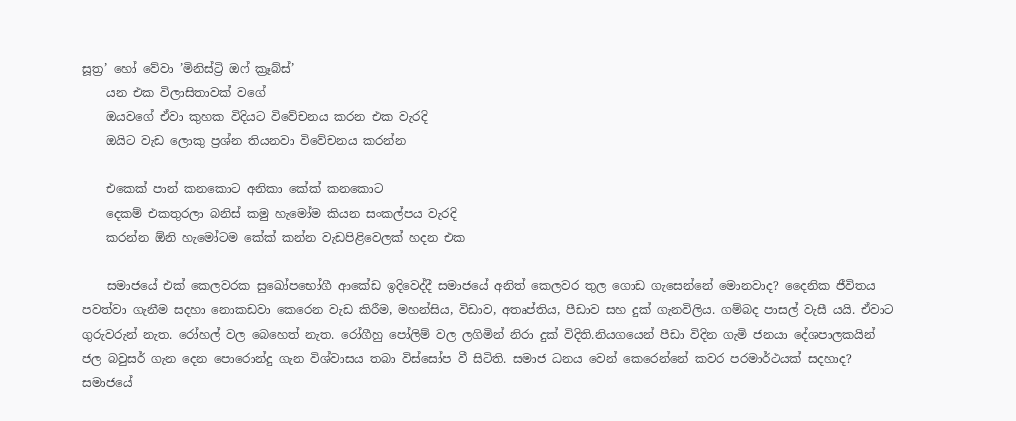සූත්‍ර’ හෝ වේවා ’මිනිස්ට්‍රි ඔෆ් ක්‍රෑබ්ස්’
    යන එක විලාසිතාවක් වගේ
    ඔයවගේ ඒවා කුහක විදියට විවේචනය කරන එක වැරදි
    ඔයිට වැඩ ලොකු ප්‍රශ්න තියනවා විවේචනය කරන්න

    එකෙක් පාන් කනකොට අනිකා කේක් කනකොට
    දෙකම් එකතුරලා බනිස් කමු හැමෝම කියන සංකල්පය වැරදි
    කරන්න ඕනි හැමෝටම කේක් කන්න වැඩපිළිවෙලක් හදන එක

    සමාජයේ එක් කෙලවරක සුඛෝපභෝගී ආකේඩ ඉදිවෙද්දී සමාජයේ අනිත් කෙලවර තුල ගොඩ ගැසෙන්නේ මොනවාද? දෛනික ජීවිතය පවත්වා ගැනීම සදහා නොකඩවා කෙරෙන වැඩ කිරීම, මහන්සිය, විඩාව, අතෘප්තිය, පීඩාව සහ දුක් ගැනවිලිය. ගම්බද පාසල් වැසී යයි. ඒවාට ගුරුවරුන් නැත. රෝහල් වල බෙහෙත් නැත. රෝගීහු පෝලිම් වල ලගිමින් නිරා දුක් විදිති.නියගයෙන් පීඩා විදින ගැමි ජනයා දේශපාලකයින් ජල බවුසර් ගැන දෙන පොරොන්දු ගැන විශ්වාසය තබා විස්සෝප වී සිටිති. සමාජ ධනය වෙන් කෙරෙන්නේ කවර පරමාර්ථයක් සදහාද? සමාජයේ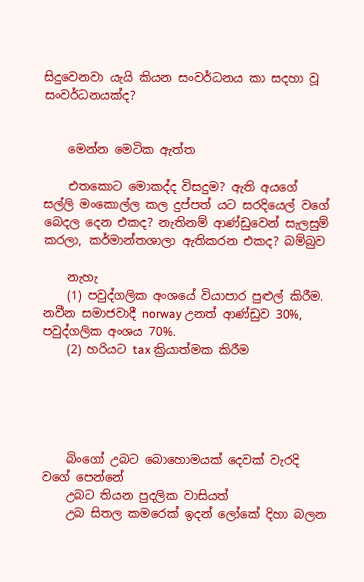සිදුවෙනවා යැයි කියන සංවර්ධනය කා සදහා වූ සංවර්ධනයක්ද?


    මෙන්න මෙටික ඇත්ත

    එතකොට මොකද්ද විසදුම? ඇති අයගේ සල්ලි මංකොල්ල කල දුප්පත් යට සරදියෙල් වගේ බෙදල දෙන එකද? නැතිනම් ආණ්ඩුවෙන් සැලසුම් කරලා, කර්මාන්තශාලා ඇතිකරන එකද? බම්බුව

    නැහැ
    (1) පවුද්ගලික අංශයේ වියාපාර පුළුල් කිරීම. නවීන සමාජවාදී norway උනත් ආණ්ඩුව 30%, පවුද්ගලික අංශය 70%.
    (2) හරියට tax ක්‍රියාත්මක කිරීම





    බිංගෝ උබට බොහොමයක් දෙවක් වැරදි වගේ පෙන්නේ
    උබට තියන පුදලික වාසියත්
    උබ සිතල කමරෙක් ඉදන් ලෝකේ දිහා බලන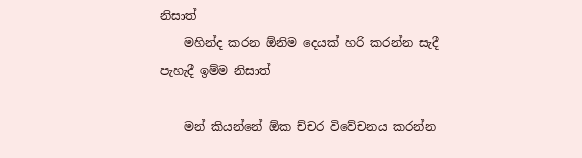නිසාත්
    මහින්ද කරන ඕනිම දෙයක් හරි කරන්න සැදී පැහැදී ඉම්ම නිසාත්

    මන් කියන්නේ ඕක ච්චර විවේචනය කරන්න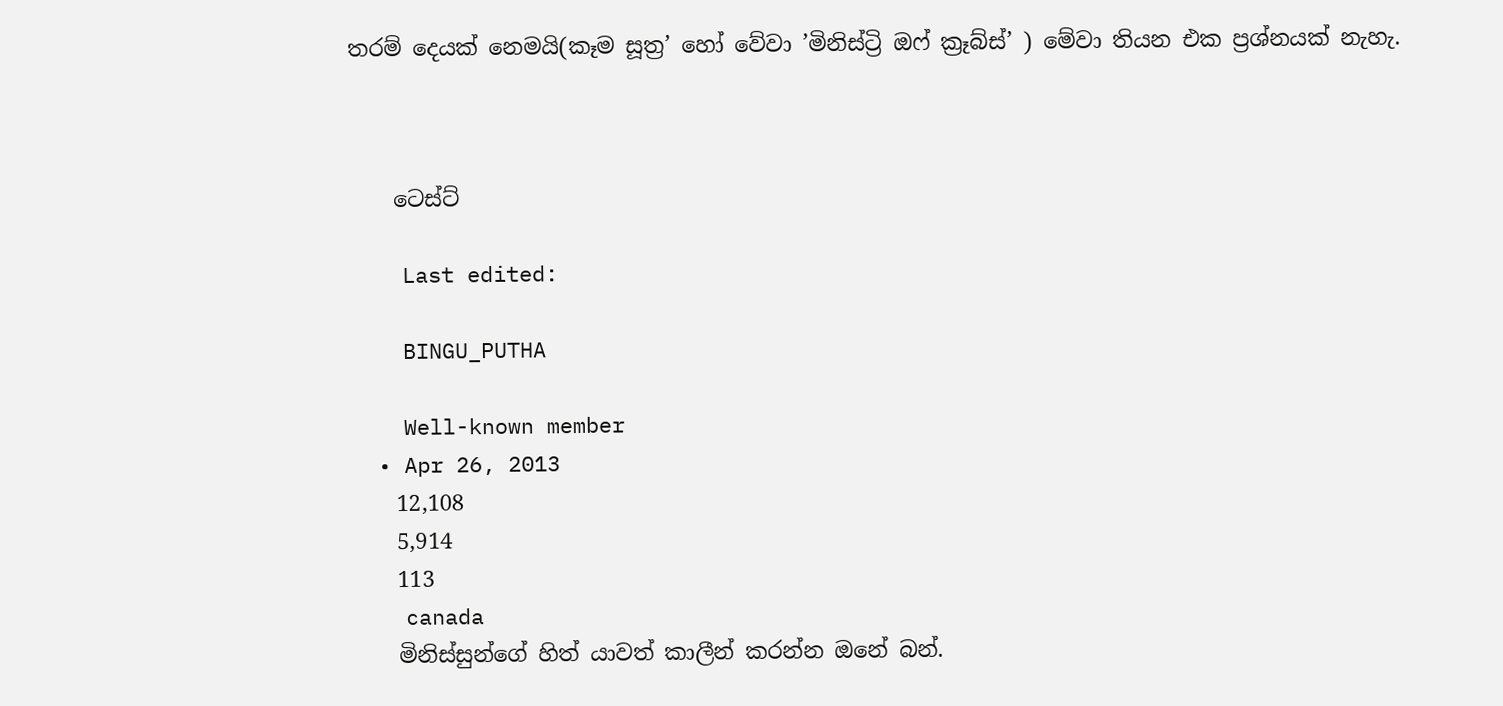තරම් දෙයක් නෙමයි(කෑම සූත්‍ර’ හෝ වේවා ’මිනිස්ට්‍රි ඔෆ් ක්‍රෑබ්ස්’ ) මේවා තියන එක ප්‍රශ්නයක් නැහැ.



    ටෙස්ට්

    Last edited:

    BINGU_PUTHA

    Well-known member
  • Apr 26, 2013
    12,108
    5,914
    113
    canada
    මිනිස්සුන්ගේ හිත් යාවත් කාලීන් කරන්න ඔනේ බන්.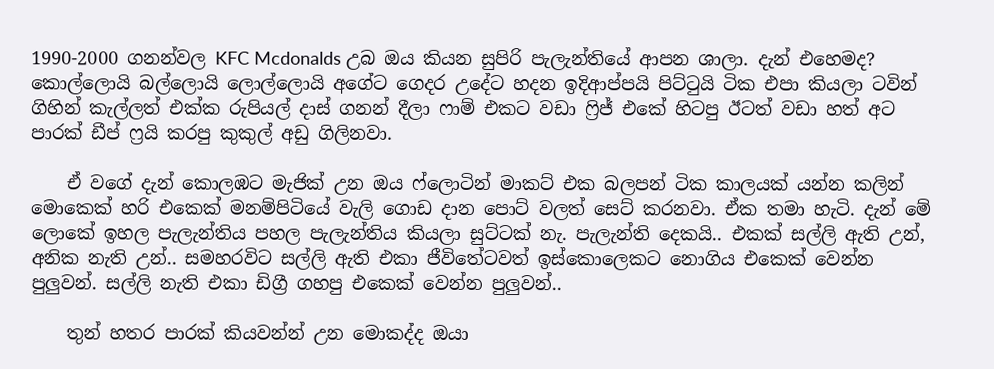1990-2000 ගනන්වල KFC Mcdonalds උබ ඔය කියන සුපිරි පැලැන්තියේ ආපන ශාලා. දැන් එහෙමද? කොල්ලොයි බල්ලොයි ලොල්ලොයි අගේට ගෙදර උදේට හදන ඉදිආප්පයි පිට්ටුයි ටික එපා කියලා ටවින් ගිහින් කැල්ලත් එක්ක රුපියල් දාස් ගනන් දීලා ෆාම් එකට වඩා ෆ්‍රිජ් එකේ හිටපු ඊටත් වඩා හත් අට පාරක් ඩීප් ෆ්‍රයි කරපු කුකුල් අඩු ගිලිනවා.

    ඒ වගේ දැන් කොලඹට මැජික් උන ඔය ෆ්ලොටින් මාකට් එක බලපන් ටික කාලයක් යන්න කලින් මොකෙක් හරි එකෙක් මනම්පිටියේ වැලි ගොඩ දාන පොට් වලත් සෙට් කරනවා. ඒක තමා හැටි. දැන් මේ ලොකේ ඉහල පැලැන්තිය පහල පැලැන්තිය කියලා සුට්ටක් නැ. පැලැන්ති දෙකයි.. එකක් සල්ලි ඇති උන්, අනික නැති උන්.. සමහරවිට සල්ලි ඇති එකා ජීවිතේටවත් ඉස්කොලෙකට නොගිය එකෙක් වෙන්න පුලුවන්. සල්ලි නැති එකා ඩිග්‍රී ගහපු එකෙක් වෙන්න පුලුවන්..

    තුන් හතර පාරක් කියවන්න් උන මොකද්ද ඔයා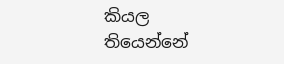කියල තියෙන්නේ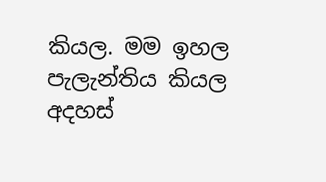කියල. මම ඉහල පැලැන්තිය කියල අදහස්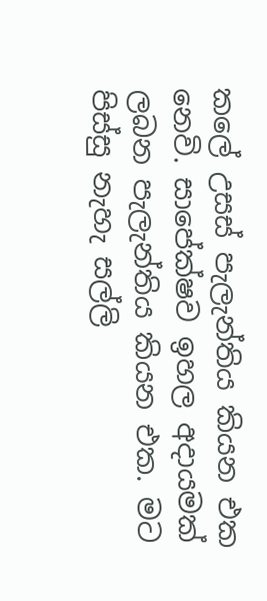කලේ උසස් පැලැන්තිය කියන එක නෙවි. සාපේක්ෂව ඉහල අදායමක් ලබන පැලැන්තිය කියන එක. මට පිස්සු නැහැ සල්ලි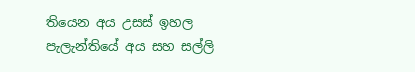තියෙන අය උසස් ඉහල පැලැන්තියේ අය සහ සල්ලි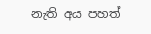නැති අය පහත්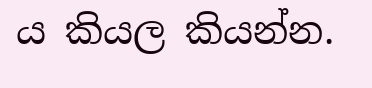ය කියල කියන්න.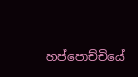හප්පොච්චියේ